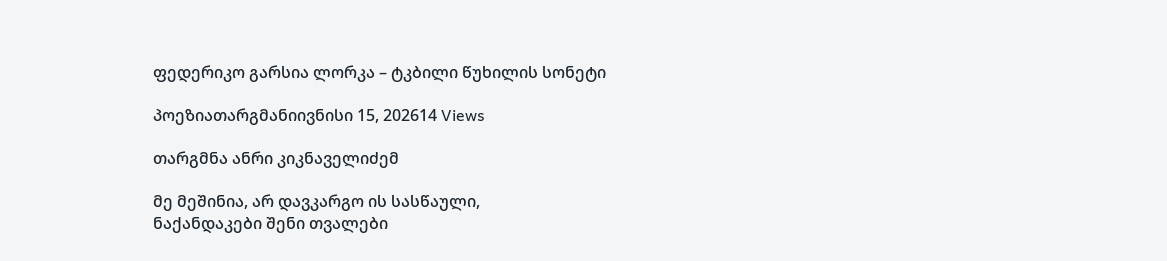ფედერიკო გარსია ლორკა – ტკბილი წუხილის სონეტი

პოეზიათარგმანიივნისი 15, 202614 Views

თარგმნა ანრი კიკნაველიძემ

მე მეშინია, არ დავკარგო ის სასწაული,
ნაქანდაკები შენი თვალები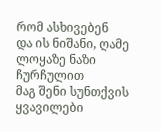რომ ასხივებენ
და ის ნიშანი, ღამე ლოყაზე ნაზი ჩურჩულით
მაგ შენი სუნთქვის ყვავილები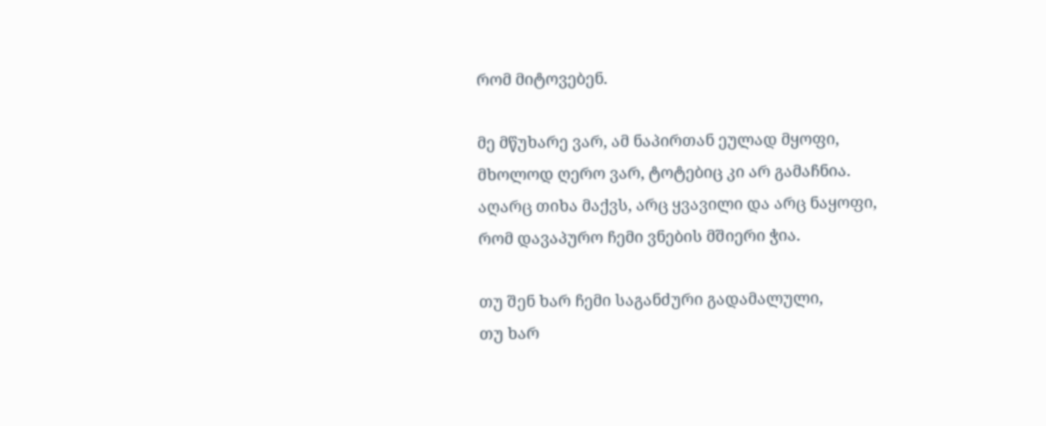რომ მიტოვებენ.

მე მწუხარე ვარ, ამ ნაპირთან ეულად მყოფი,
მხოლოდ ღერო ვარ, ტოტებიც კი არ გამაჩნია.
აღარც თიხა მაქვს, არც ყვავილი და არც ნაყოფი,
რომ დავაპურო ჩემი ვნების მშიერი ჭია.

თუ შენ ხარ ჩემი საგანძური გადამალული,
თუ ხარ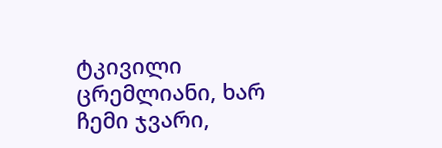ტკივილი ცრემლიანი, ხარ ჩემი ჯვარი,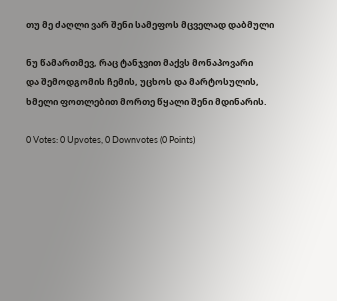თუ მე ძაღლი ვარ შენი სამეფოს მცველად დაბმული

ნუ წამართმევ, რაც ტანჯვით მაქვს მონაპოვარი
და შემოდგომის ჩემის, უცხოს და მარტოსულის,
ხმელი ფოთლებით მორთე წყალი შენი მდინარის.

0 Votes: 0 Upvotes, 0 Downvotes (0 Points)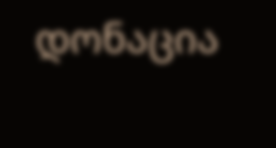დონაცია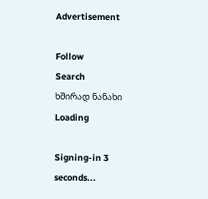Advertisement

Follow
Search
ხშირად ნანახი
Loading

Signing-in 3 seconds...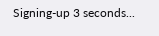Signing-up 3 seconds...